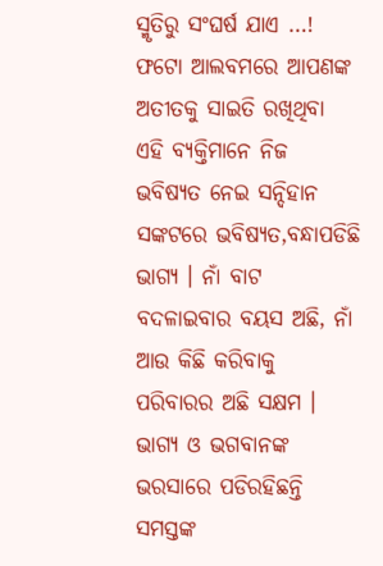ସ୍ମୃତିରୁ ସଂଘର୍ଷ ଯାଏ …! ଫଟୋ ଆଲବମରେ ଆପଣଙ୍କ ଅତୀତକୁ ସାଇତି ରଖିଥିବା ଏହି ବ୍ୟକ୍ତିମାନେ ନିଜ ଭବିଷ୍ୟତ ନେଇ ସନ୍ଦିହାନ
ସଙ୍କଟରେ ଭବିଷ୍ୟତ,ବନ୍ଧାପଡିଛି ଭାଗ୍ୟ । ନାଁ ବାଟ ବଦଳାଇବାର ବୟସ ଅଛି, ନାଁ ଆଉ କିଛି କରିବାକୁ ପରିବାରର ଅଛି ସକ୍ଷମ । ଭାଗ୍ୟ ଓ ଭଗବାନଙ୍କ ଭରସାରେ ପଡିରହିଛନ୍ତି ସମସ୍ତଙ୍କ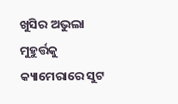ଖୁସିର ଅଭୁଲା ମୁହୁର୍ତ୍ତକୁ କ୍ୟାମେରାରେ ସୁଟ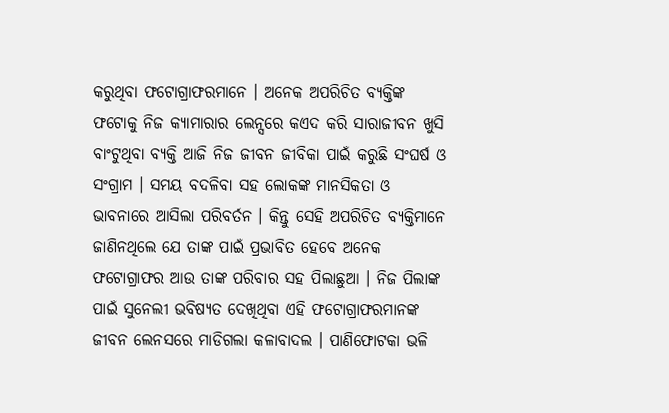କରୁଥିବା ଫଟୋଗ୍ରାଫରମାନେ । ଅନେକ ଅପରିଚିତ ବ୍ୟକ୍ତିଙ୍କ ଫଟୋକୁ ନିଜ କ୍ୟାମାରାର ଲେନ୍ସରେ କଏଦ କରି ସାରାଜୀବନ ଖୁସି ବାଂଟୁଥିବା ବ୍ୟକ୍ତି ଆଜି ନିଜ ଜୀବନ ଜୀବିକା ପାଇଁ କରୁଛି ସଂଘର୍ଷ ଓ ସଂଗ୍ରାମ । ସମୟ ବଦଳିବା ସହ ଲୋକଙ୍କ ମାନସିକତା ଓ ଭାବନାରେ ଆସିଲା ପରିବର୍ତନ । କିନ୍ତୁ ସେହି ଅପରିଚିତ ବ୍ୟକ୍ତିମାନେ ଜାଣିନଥିଲେ ଯେ ତାଙ୍କ ପାଇଁ ପ୍ରଭାବିତ ହେବେ ଅନେକ ଫଟୋଗ୍ରାଫର ଆଉ ତାଙ୍କ ପରିବାର ସହ ପିଲାଛୁଆ । ନିଜ ପିଲାଙ୍କ ପାଇଁ ସୁନେଲୀ ଭବିଷ୍ୟତ ଦେଖିଥିବା ଏହି ଫଟୋଗ୍ରାଫରମାନଙ୍କ ଜୀବନ ଲେନସରେ ମାଡିଗଲା କଳାବାଦଲ । ପାଣିଫୋଟକା ଭଳି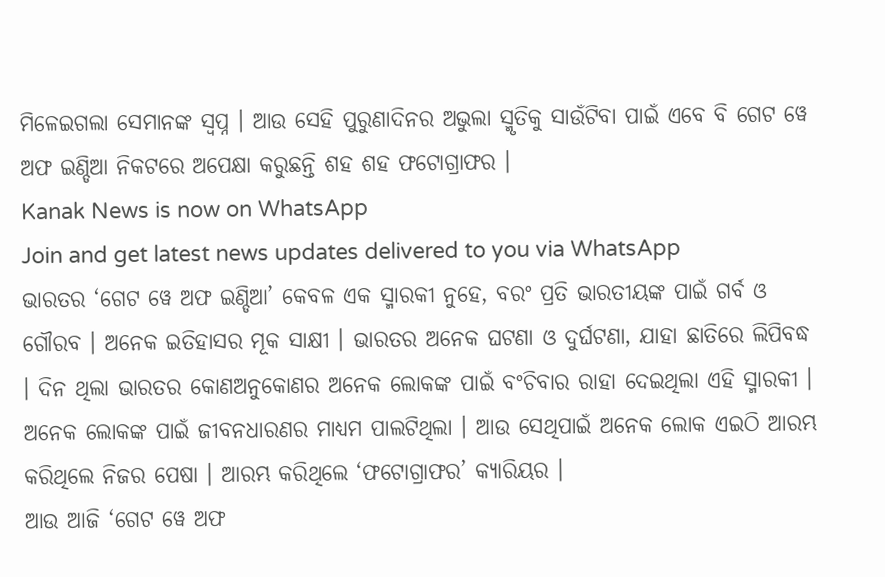ମିଳେଇଗଲା ସେମାନଙ୍କ ସ୍ୱପ୍ନ । ଆଉ ସେହି ପୁରୁଣାଦିନର ଅଭୁଲା ସ୍ମୃତିକୁ ସାଉଁଟିବା ପାଇଁ ଏବେ ବି ଗେଟ ୱେ ଅଫ ଇଣ୍ଡିଆ ନିକଟରେ ଅପେକ୍ଷା କରୁଛନ୍ତି ଶହ ଶହ ଫଟୋଗ୍ରାଫର ।
Kanak News is now on WhatsApp
Join and get latest news updates delivered to you via WhatsApp
ଭାରତର ‘ଗେଟ ୱେ ଅଫ ଇଣ୍ଡିଆ’ କେବଳ ଏକ ସ୍ମାରକୀ ନୁହେ, ବରଂ ପ୍ରତି ଭାରତୀୟଙ୍କ ପାଇଁ ଗର୍ବ ଓ ଗୌରବ । ଅନେକ ଇତିହାସର ମୂକ ସାକ୍ଷୀ । ଭାରତର ଅନେକ ଘଟଣା ଓ ଦୁର୍ଘଟଣା, ଯାହା ଛାତିରେ ଲିପିବଦ୍ଧ । ଦିନ ଥିଲା ଭାରତର କୋଣଅନୁକୋଣର ଅନେକ ଲୋକଙ୍କ ପାଇଁ ବଂଚିବାର ରାହା ଦେଇଥିଲା ଏହି ସ୍ମାରକୀ । ଅନେକ ଲୋକଙ୍କ ପାଇଁ ଜୀବନଧାରଣର ମାଧ୍ୟମ ପାଲଟିଥିଲା । ଆଉ ସେଥିପାଇଁ ଅନେକ ଲୋକ ଏଇଠି ଆରମ୍ଭ କରିଥିଲେ ନିଜର ପେଷା । ଆରମ୍ଭ କରିଥିଲେ ‘ଫଟୋଗ୍ରାଫର’ କ୍ୟାରିୟର ।
ଆଉ ଆଜି ‘ଗେଟ ୱେ ଅଫ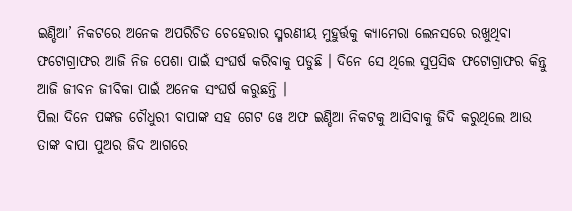ଇଣ୍ଡିଆ’ ନିକଟରେ ଅନେକ ଅପରିଚିତ ଚେହେରାର ସ୍ମରଣୀୟ ମୁହୁର୍ତ୍ତକୁ କ୍ୟାମେରା ଲେନସରେ ରଖୁଥିବା ଫଟୋଗ୍ରାଫର ଆଜି ନିଜ ପେଶା ପାଇଁ ସଂଘର୍ଷ କରିବାକୁ ପଡୁଛି । ଦିନେ ସେ ଥିଲେ ସୁପ୍ରସିଦ୍ଧ ଫଟୋଗ୍ରାଫର କିନ୍ତୁ ଆଜି ଜୀବନ ଜୀବିକା ପାଇଁ ଅନେକ ସଂଘର୍ଷ କରୁଛନ୍ତି ।
ପିଲା ଦିନେ ପଙ୍କଜ ଚୌଧୁରୀ ବାପାଙ୍କ ସହ ଗେଟ ୱେ ଅଫ ଇଣ୍ଡିଆ ନିକଟକୁ ଆସିବାକୁ ଜିଦି କରୁଥିଲେ ଆଉ ତାଙ୍କ ବାପା ପୁଅର ଜିଦ ଆଗରେ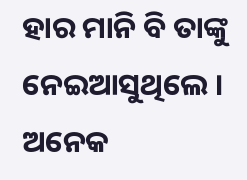ହାର ମାନି ବି ତାଙ୍କୁ ନେଇଆସୁଥିଲେ । ଅନେକ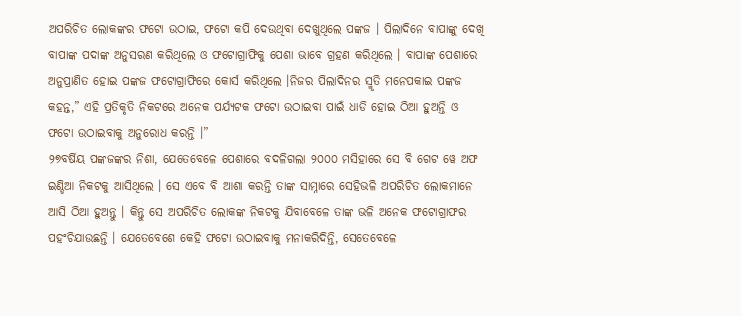ଅପରିଚିତ ଲୋକଙ୍କର ଫଟୋ ଉଠାଇ, ଫଟୋ କପି ଦେଉଥିବା ଦେଖୁଥିଲେ ପଙ୍କଜ । ପିଲାଦିନେ ବାପାଙ୍କୁ ଦେଖି ବାପାଙ୍କ ପଦାଙ୍କ ଅନୁସରଣ କରିଥିଲେ ଓ ଫଟୋଗ୍ରାଫିକୁ ପେଶା ଭାବେ ଗ୍ରହଣ କରିଥିଲେ । ବାପାଙ୍କ ପେଶାରେ ଅନୁପ୍ରାଣିତ ହୋଇ ପଙ୍କଜ ଫଟୋଗ୍ରାଫିରେ କୋର୍ସ କରିଥିଲେ ।ନିଜର ପିଲାଦିନର ସ୍ମୃତି ମନେପକାଇ ପଙ୍କଜ କହନ୍ତ,” ଏହି ପ୍ରତିକୃତି ନିକଟରେ ଅନେକ ପର୍ଯ୍ୟଟକ ଫଟୋ ଉଠାଇବା ପାଇଁ ଧାଡି ହୋଇ ଠିଆ ହୁଅନ୍ତି ଓ ଫଟୋ ଉଠାଇବାକୁ ଅନୁରୋଧ କରନ୍ତି ।”
୨୭ବର୍ଷିୟ ପଙ୍କଜଙ୍କର ନିଶା, ଯେତେବେଳେ ପେଶାରେ ବଦଳିଗଲା ୨୦୦୦ ମସିହାରେ ସେ ବି ଗେଟ ୱେ ଅଫ ଇଣ୍ଡିଆ ନିକଟକୁ ଆସିଥିଲେ । ସେ ଏବେ ବି ଆଶା କରନ୍ତି ତାଙ୍କ ସାମ୍ନାରେ ସେହିଭଳି ଅପରିଚିତ ଲୋକମାନେ ଆସି ଠିଆ ହୁଅନ୍ତୁ । କିନ୍ତୁ ସେ ଅପରିଚିତ ଲୋକଙ୍କ ନିକଟକୁ ଯିବାବେଳେ ତାଙ୍କ ଭଳି ଅନେକ ଫଟୋଗ୍ରାଫର ପହଂଚିଯାଉଛନ୍ତି । ଯେତେବେଶେ କେହି ଫଟୋ ଉଠାଇବାକୁ ମନାକରିଦିନ୍ତି, ସେତେବେଳେ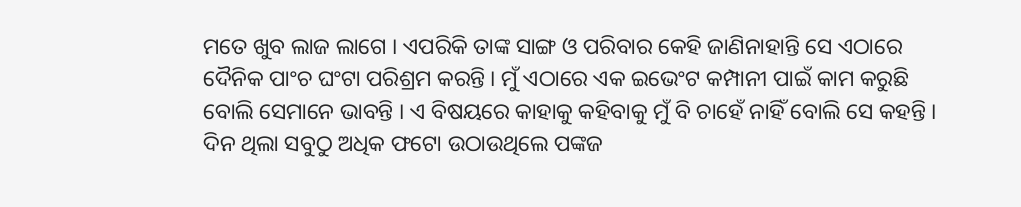ମତେ ଖୁବ ଲାଜ ଲାଗେ । ଏପରିକି ତାଙ୍କ ସାଙ୍ଗ ଓ ପରିବାର କେହି ଜାଣିନାହାନ୍ତି ସେ ଏଠାରେ ଦୈନିକ ପାଂଚ ଘଂଟା ପରିଶ୍ରମ କରନ୍ତି । ମୁଁ ଏଠାରେ ଏକ ଇଭେଂଟ କମ୍ପାନୀ ପାଇଁ କାମ କରୁଛି ବୋଲି ସେମାନେ ଭାବନ୍ତି । ଏ ବିଷୟରେ କାହାକୁ କହିବାକୁ ମୁଁ ବି ଚାହେଁ ନାହିଁ ବୋଲି ସେ କହନ୍ତି ।
ଦିନ ଥିଲା ସବୁଠୁ ଅଧିକ ଫଟୋ ଉଠାଉଥିଲେ ପଙ୍କଜ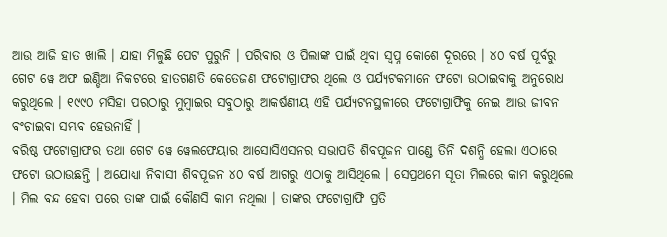ଆଉ ଆଜି ହାତ ଖାଲି । ଯାହା ମିଳୁଛି ପେଟ ପୁରୁନି । ପରିବାର ଓ ପିଲାଙ୍କ ପାଇଁ ଥିବା ସ୍ୱପ୍ନ କୋଶେ ଦୂରରେ । ୪୦ ବର୍ଷ ପୂର୍ବରୁ ଗେଟ ୱେ ଅଫ ଇଣ୍ଡିଆ ନିକଟରେ ହାତଗଣତି କେତେଜଣ ଫଟୋଗ୍ରାଫର ଥିଲେ ଓ ପର୍ଯ୍ୟଟକମାନେ ଫଟୋ ଉଠାଇବାକୁ ଅନୁରୋଧ କରୁଥିଲେ । ୧୯୯୦ ମସିହା ପରଠାରୁ ମୁମ୍ବାଇର ସବୁଠାରୁ ଆକର୍ଷଣୀୟ ଏହି ପର୍ଯ୍ୟଟନସ୍ଥଳୀରେ ଫଟୋଗ୍ରାଫିକୁ ନେଇ ଆଉ ଜୀବନ ବଂଚାଇବା ସମ୍ଭବ ହେଉନାହିଁ ।
ବରିଷ୍ଠ ଫଟୋଗ୍ରାଫର ତଥା ଗେଟ ୱେ ୱେଲଫେୟାର ଆସୋସିଏସନର ସଭାପତି ଶିବପୂଜନ ପାଣ୍ଡେ ତିନି ଦଶନ୍ଧି ହେଲା ଏଠାରେ ଫଟୋ ଉଠାଉଛନ୍ତି । ଅଯୋଧ୍ୟା ନିବାସୀ ଶିବପୂଜନ ୪୦ ବର୍ଷ ଆଗରୁ ଏଠାକୁ ଆସିଥିଲେ । ସେପ୍ରଥମେ ସୂତା ମିଲରେ କାମ କରୁଥିଲେ । ମିଲ ବନ୍ଦ ହେବା ପରେ ତାଙ୍କ ପାଇଁ କୌଣସି କାମ ନଥିଲା । ତାଙ୍କର ଫଟୋଗ୍ରାଫି ପ୍ରତି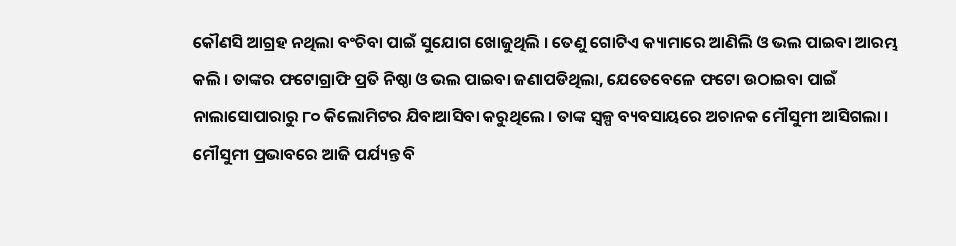କୌଣସି ଆଗ୍ରହ ନଥିଲା ବଂଚିବା ପାଇଁ ସୁଯୋଗ ଖୋଜୁଥିଲି । ତେଣୁ ଗୋଟିଏ କ୍ୟାମାରେ ଆଣିଲି ଓ ଭଲ ପାଇବା ଆରମ୍ଭ କଲି । ତାଙ୍କର ଫଟୋଗ୍ରାଫି ପ୍ରତି ନିଷ୍ଠା ଓ ଭଲ ପାଇବା ଜଣାପଡିଥିଲା, ଯେତେବେଳେ ଫଟୋ ଉଠାଇବା ପାଇଁ ନାଲାସୋପାରାରୁ ୮୦ କିଲୋମିଟର ଯିବାଆସିବା କରୁଥିଲେ । ତାଙ୍କ ସ୍ୱଳ୍ପ ବ୍ୟବସାୟରେ ଅଚାନକ ମୌସୁମୀ ଆସିଗଲା । ମୌସୁମୀ ପ୍ରଭାବରେ ଆଜି ପର୍ଯ୍ୟନ୍ତ ବି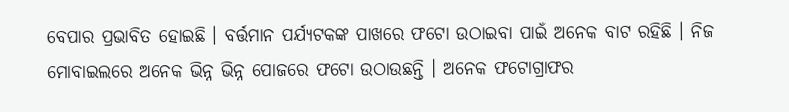ବେପାର ପ୍ରଭାବିତ ହୋଇଛି । ବର୍ତ୍ତମାନ ପର୍ଯ୍ୟଟକଙ୍କ ପାଖରେ ଫଟୋ ଉଠାଇବା ପାଇଁ ଅନେକ ବାଟ ରହିଛି । ନିଜ ମୋବାଇଲରେ ଅନେକ ଭିନ୍ନ ଭିନ୍ନ ପୋଜରେ ଫଟୋ ଉଠାଉଛନ୍ତି । ଅନେକ ଫଟୋଗ୍ରାଫର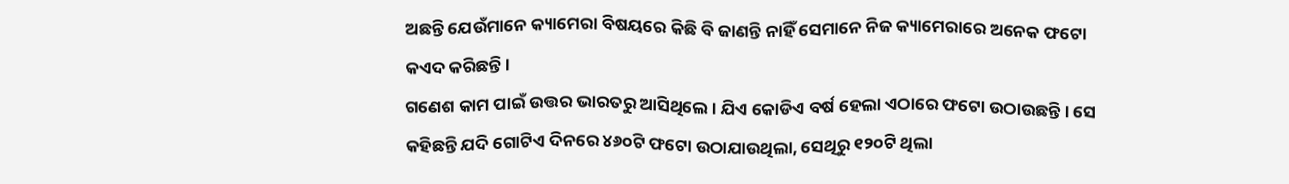ଅଛନ୍ତି ଯେଉଁମାନେ କ୍ୟାମେରା ବିଷୟରେ କିଛି ବି ଜାଣନ୍ତି ନାହିଁ ସେମାନେ ନିଜ କ୍ୟାମେରାରେ ଅନେକ ଫଟୋ କଏଦ କରିଛନ୍ତି ।
ଗଣେଶ କାମ ପାଇଁ ଉତ୍ତର ଭାରତରୁ ଆସିଥିଲେ । ଯିଏ କୋଡିଏ ବର୍ଷ ହେଲା ଏଠାରେ ଫଟୋ ଉଠାଉଛନ୍ତି । ସେ କହିଛନ୍ତି ଯଦି ଗୋଟିଏ ଦିନରେ ୪୬୦ଟି ଫଟୋ ଉଠାଯାଉଥିଲା, ସେଥିରୁ ୧୨୦ଟି ଥିଲା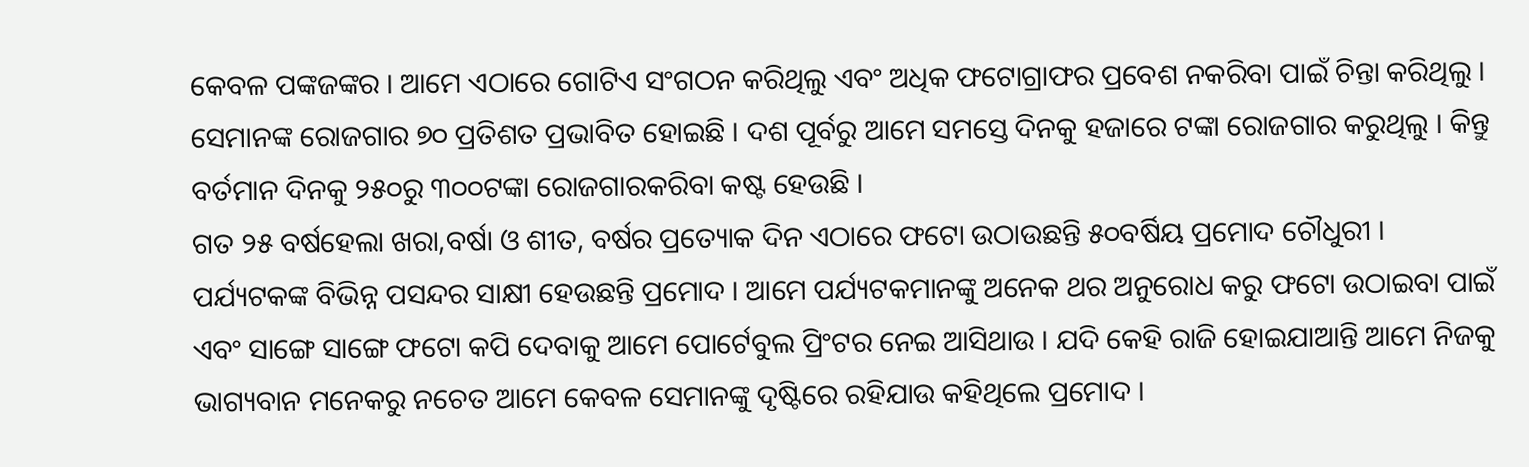କେବଳ ପଙ୍କଜଙ୍କର । ଆମେ ଏଠାରେ ଗୋଟିଏ ସଂଗଠନ କରିଥିଲୁ ଏବଂ ଅଧିକ ଫଟୋଗ୍ରାଫର ପ୍ରବେଶ ନକରିବା ପାଇଁ ଚିନ୍ତା କରିଥିଲୁ । ସେମାନଙ୍କ ରୋଜଗାର ୭୦ ପ୍ରତିଶତ ପ୍ରଭାବିତ ହୋଇଛି । ଦଶ ପୂର୍ବରୁ ଆମେ ସମସ୍ତେ ଦିନକୁ ହଜାରେ ଟଙ୍କା ରୋଜଗାର କରୁଥିଲୁ । କିନ୍ତୁ ବର୍ତମାନ ଦିନକୁ ୨୫୦ରୁ ୩୦୦ଟଙ୍କା ରୋଜଗାରକରିବା କଷ୍ଟ ହେଉଛି ।
ଗତ ୨୫ ବର୍ଷହେଲା ଖରା,ବର୍ଷା ଓ ଶୀତ, ବର୍ଷର ପ୍ରତ୍ୟୋକ ଦିନ ଏଠାରେ ଫଟୋ ଉଠାଉଛନ୍ତି ୫୦ବର୍ଷିୟ ପ୍ରମୋଦ ଚୌଧୁରୀ । ପର୍ଯ୍ୟଟକଙ୍କ ବିଭିନ୍ନ ପସନ୍ଦର ସାକ୍ଷୀ ହେଉଛନ୍ତି ପ୍ରମୋଦ । ଆମେ ପର୍ଯ୍ୟଟକମାନଙ୍କୁ ଅନେକ ଥର ଅନୁରୋଧ କରୁ ଫଟୋ ଉଠାଇବା ପାଇଁ ଏବଂ ସାଙ୍ଗେ ସାଙ୍ଗେ ଫଟୋ କପି ଦେବାକୁ ଆମେ ପୋର୍ଟେବୁଲ ପ୍ରିଂଟର ନେଇ ଆସିଥାଉ । ଯଦି କେହି ରାଜି ହୋଇଯାଆନ୍ତି ଆମେ ନିଜକୁ ଭାଗ୍ୟବାନ ମନେକରୁ ନଚେତ ଆମେ କେବଳ ସେମାନଙ୍କୁ ଦୃଷ୍ଟିରେ ରହିଯାଉ କହିଥିଲେ ପ୍ରମୋଦ ।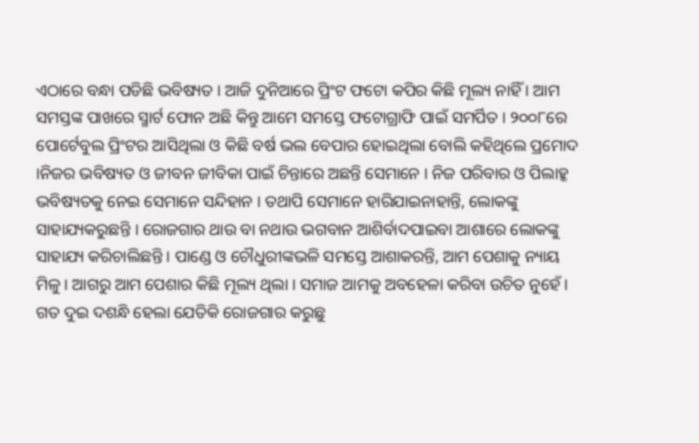ଏଠାରେ ବନ୍ଧା ପଡିଛି ଭବିଷ୍ୟତ । ଆଜି ଦୁନିଆରେ ପ୍ରିଂଟ ଫଟୋ କପିର କିଛି ମୂଲ୍ୟ ନାହିଁ । ଆମ ସମସ୍ତଙ୍କ ପାଖରେ ସ୍ମାର୍ଟ ଫୋନ ଅଛି କିନ୍ତୁ ଆମେ ସମସ୍ତେ ଫଟୋଗ୍ରାଫି ପାଇଁ ସମର୍ପିତ । ୨୦୦୮ରେ ପୋର୍ଟେବୁଲ ପ୍ରିଂଟର ଆସିଥିଲା ଓ କିଛି ବର୍ଷ ଭଲ ବେପାର ହୋଇଥିଲା ବୋଲି କହିଥିଲେ ପ୍ରମୋଦ ।ନିଜର ଭବିଷ୍ୟତ ଓ ଜୀବନ ଜୀବିକା ପାଇଁ ଚିନ୍ତାରେ ଅଛନ୍ତି ସେମାନେ । ନିଜ ପରିବାର ଓ ପିଲାହ୍କ ଭବିଷ୍ୟତକୁ ନେଇ ସେମାନେ ସନ୍ଦିହାନ । ତଥାପି ସେମାନେ ହାରିଯାଇନାହାନ୍ତି, ଲୋକଙ୍କୁ ସାହାଯ୍ୟକରୁଛନ୍ତି । ରୋଜଗାର ଥାଉ ବା ନଥାଉ ଭଗବାନ ଆଶିର୍ବାଦପାଇବା ଆଶାରେ ଲୋକଙ୍କୁ ସାହାଯ୍ୟ କରିଚାଲିଛନ୍ତି । ପାଣ୍ଡେ ଓ ଚୌଧୁରୀଙ୍କଭଳି ସମସ୍ତେ ଆଶାକରନ୍ତି, ଆମ ପେଶାକୁ ନ୍ୟାୟ ମିଳୁ । ଆଗରୁ ଆମ ପେଶାର କିଛି ମୂଲ୍ୟ ଥିଲା । ସମାଜ ଆମକୁ ଅବହେଳା କରିବା ଉଚିତ ନୁହେଁ । ଗତ ଦୁଇ ଦଶନ୍ଧି ହେଲା ଯେତିକି ରୋଜଗାର କରୁଛୁ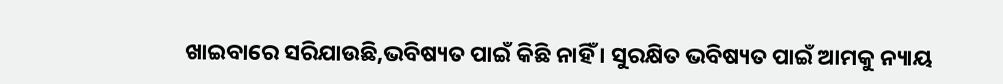ଖାଇବାରେ ସରିଯାଉଛି,ଭବିଷ୍ୟତ ପାଇଁ କିଛି ନାହିଁ । ସୁରକ୍ଷିତ ଭବିଷ୍ୟତ ପାଇଁ ଆମକୁ ନ୍ୟାୟ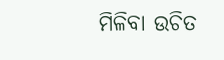ମିଳିବା ଉଚିତ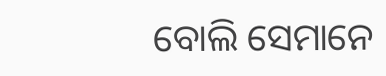ବୋଲି ସେମାନେ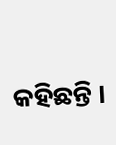କହିଛନ୍ତି ।